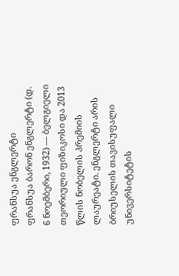ფრანსუა ენგლერტი
ფრანსუა ბარონ ენგლერტი (დ. 6 ნოემბერი, 1932) — ბელგიელი თეორიული ფიზიკოსი და 2013 წლის ნობელის პრემიის ლაურეატი. ენგლერტი არის ბრიუსელის თავისუფალი უნივერსიტეტის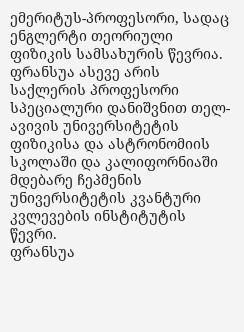ემერიტუს-პროფესორი, სადაც ენგლერტი თეორიული ფიზიკის სამსახურის წევრია. ფრანსუა ასევე არის საქლერის პროფესორი სპეციალური დანიშვნით თელ-ავივის უნივერსიტეტის ფიზიკისა და ასტრონომიის სკოლაში და კალიფორნიაში მდებარე ჩეპმენის უნივერსიტეტის კვანტური კვლევების ინსტიტუტის წევრი.
ფრანსუა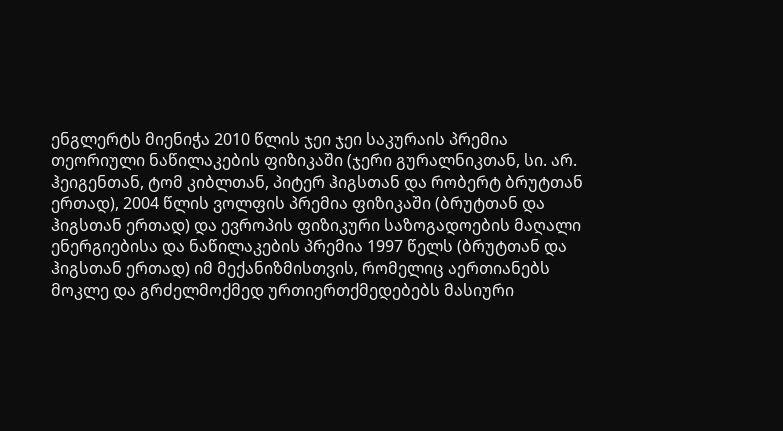ენგლერტს მიენიჭა 2010 წლის ჯეი ჯეი საკურაის პრემია თეორიული ნაწილაკების ფიზიკაში (ჯერი გურალნიკთან, სი. არ. ჰეიგენთან, ტომ კიბლთან, პიტერ ჰიგსთან და რობერტ ბრუტთან ერთად), 2004 წლის ვოლფის პრემია ფიზიკაში (ბრუტთან და ჰიგსთან ერთად) და ევროპის ფიზიკური საზოგადოების მაღალი ენერგიებისა და ნაწილაკების პრემია 1997 წელს (ბრუტთან და ჰიგსთან ერთად) იმ მექანიზმისთვის, რომელიც აერთიანებს მოკლე და გრძელმოქმედ ურთიერთქმედებებს მასიური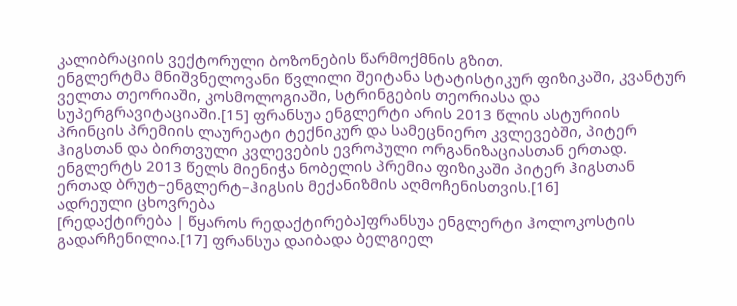კალიბრაციის ვექტორული ბოზონების წარმოქმნის გზით.
ენგლერტმა მნიშვნელოვანი წვლილი შეიტანა სტატისტიკურ ფიზიკაში, კვანტურ ველთა თეორიაში, კოსმოლოგიაში, სტრინგების თეორიასა და სუპერგრავიტაციაში.[15] ფრანსუა ენგლერტი არის 2013 წლის ასტურიის პრინცის პრემიის ლაურეატი ტექნიკურ და სამეცნიერო კვლევებში, პიტერ ჰიგსთან და ბირთვული კვლევების ევროპული ორგანიზაციასთან ერთად. ენგლერტს 2013 წელს მიენიჭა ნობელის პრემია ფიზიკაში პიტერ ჰიგსთან ერთად ბრუტ–ენგლერტ–ჰიგსის მექანიზმის აღმოჩენისთვის.[16]
ადრეული ცხოვრება
[რედაქტირება | წყაროს რედაქტირება]ფრანსუა ენგლერტი ჰოლოკოსტის გადარჩენილია.[17] ფრანსუა დაიბადა ბელგიელ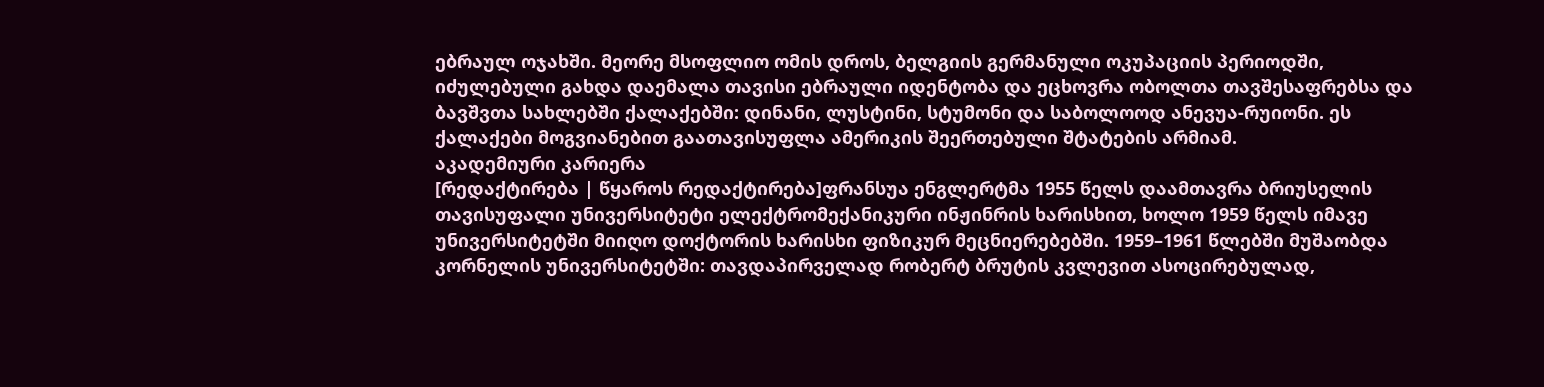ებრაულ ოჯახში. მეორე მსოფლიო ომის დროს, ბელგიის გერმანული ოკუპაციის პერიოდში, იძულებული გახდა დაემალა თავისი ებრაული იდენტობა და ეცხოვრა ობოლთა თავშესაფრებსა და ბავშვთა სახლებში ქალაქებში: დინანი, ლუსტინი, სტუმონი და საბოლოოდ ანევუა-რუიონი. ეს ქალაქები მოგვიანებით გაათავისუფლა ამერიკის შეერთებული შტატების არმიამ.
აკადემიური კარიერა
[რედაქტირება | წყაროს რედაქტირება]ფრანსუა ენგლერტმა 1955 წელს დაამთავრა ბრიუსელის თავისუფალი უნივერსიტეტი ელექტრომექანიკური ინჟინრის ხარისხით, ხოლო 1959 წელს იმავე უნივერსიტეტში მიიღო დოქტორის ხარისხი ფიზიკურ მეცნიერებებში. 1959–1961 წლებში მუშაობდა კორნელის უნივერსიტეტში: თავდაპირველად რობერტ ბრუტის კვლევით ასოცირებულად,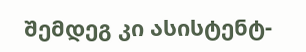შემდეგ კი ასისტენტ-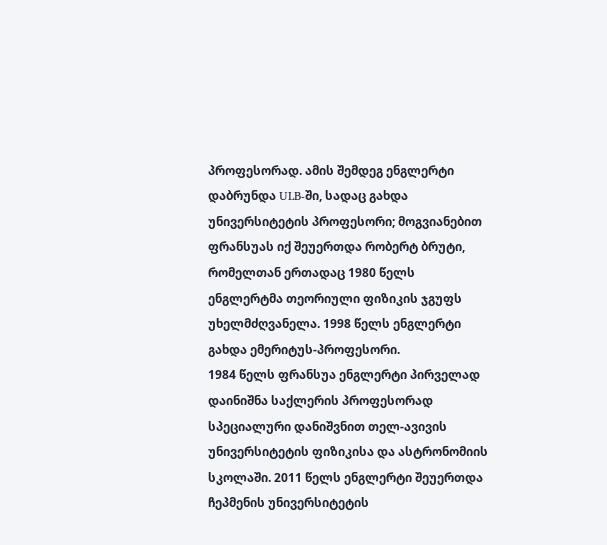პროფესორად. ამის შემდეგ ენგლერტი დაბრუნდა ULB-ში, სადაც გახდა უნივერსიტეტის პროფესორი; მოგვიანებით ფრანსუას იქ შეუერთდა რობერტ ბრუტი, რომელთან ერთადაც 1980 წელს ენგლერტმა თეორიული ფიზიკის ჯგუფს უხელმძღვანელა. 1998 წელს ენგლერტი გახდა ემერიტუს-პროფესორი.
1984 წელს ფრანსუა ენგლერტი პირველად დაინიშნა საქლერის პროფესორად სპეციალური დანიშვნით თელ-ავივის უნივერსიტეტის ფიზიკისა და ასტრონომიის სკოლაში. 2011 წელს ენგლერტი შეუერთდა ჩეპმენის უნივერსიტეტის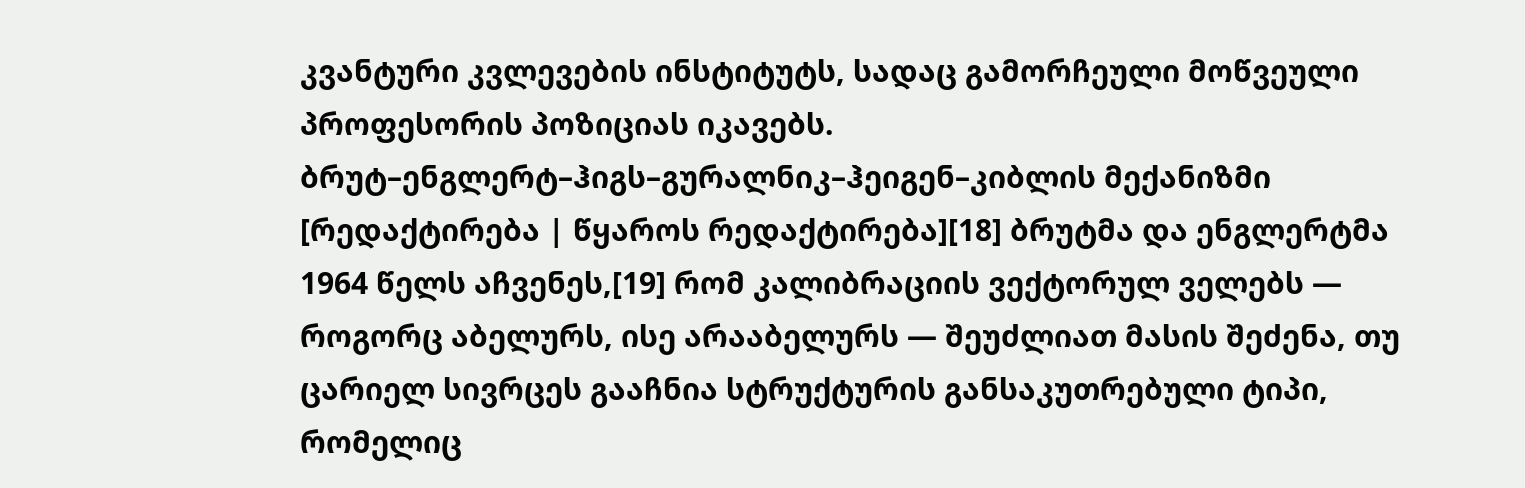კვანტური კვლევების ინსტიტუტს, სადაც გამორჩეული მოწვეული პროფესორის პოზიციას იკავებს.
ბრუტ–ენგლერტ–ჰიგს–გურალნიკ–ჰეიგენ–კიბლის მექანიზმი
[რედაქტირება | წყაროს რედაქტირება][18] ბრუტმა და ენგლერტმა 1964 წელს აჩვენეს,[19] რომ კალიბრაციის ვექტორულ ველებს — როგორც აბელურს, ისე არააბელურს — შეუძლიათ მასის შეძენა, თუ ცარიელ სივრცეს გააჩნია სტრუქტურის განსაკუთრებული ტიპი, რომელიც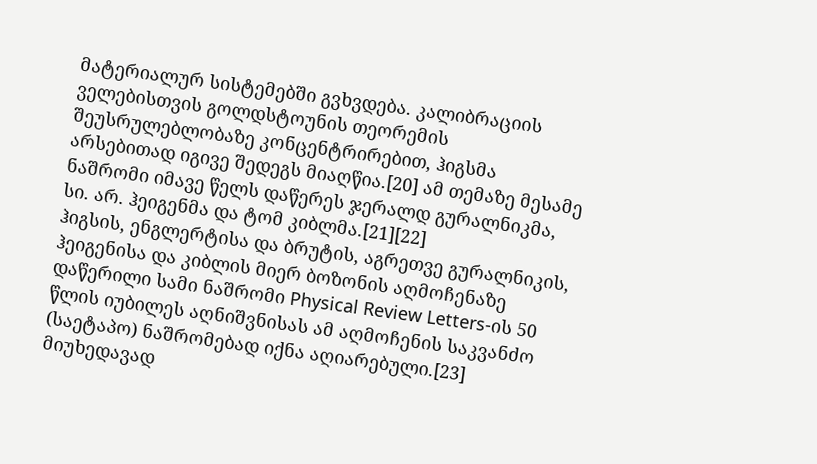მატერიალურ სისტემებში გვხვდება. კალიბრაციის ველებისთვის გოლდსტოუნის თეორემის შეუსრულებლობაზე კონცენტრირებით, ჰიგსმა არსებითად იგივე შედეგს მიაღწია.[20] ამ თემაზე მესამე ნაშრომი იმავე წელს დაწერეს ჯერალდ გურალნიკმა, სი. არ. ჰეიგენმა და ტომ კიბლმა.[21][22]
ჰიგსის, ენგლერტისა და ბრუტის, აგრეთვე გურალნიკის, ჰეიგენისა და კიბლის მიერ ბოზონის აღმოჩენაზე დაწერილი სამი ნაშრომი Physical Review Letters-ის 50 წლის იუბილეს აღნიშვნისას ამ აღმოჩენის საკვანძო (საეტაპო) ნაშრომებად იქნა აღიარებული.[23] მიუხედავად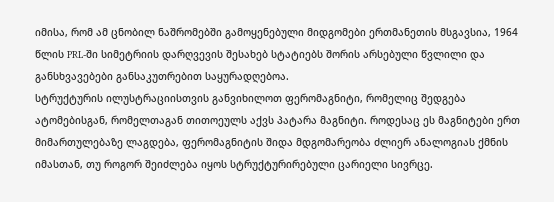იმისა, რომ ამ ცნობილ ნაშრომებში გამოყენებული მიდგომები ერთმანეთის მსგავსია, 1964 წლის PRL-ში სიმეტრიის დარღვევის შესახებ სტატიებს შორის არსებული წვლილი და განსხვავებები განსაკუთრებით საყურადღებოა.
სტრუქტურის ილუსტრაციისთვის განვიხილოთ ფერომაგნიტი, რომელიც შედგება ატომებისგან, რომელთაგან თითოეულს აქვს პატარა მაგნიტი. როდესაც ეს მაგნიტები ერთ მიმართულებაზე ლაგდება, ფერომაგნიტის შიდა მდგომარეობა ძლიერ ანალოგიას ქმნის იმასთან, თუ როგორ შეიძლება იყოს სტრუქტურირებული ცარიელი სივრცე.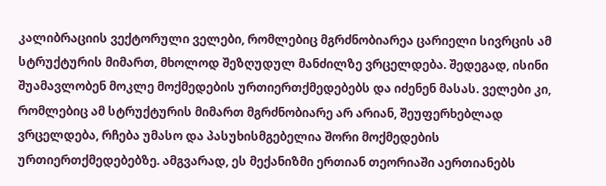კალიბრაციის ვექტორული ველები, რომლებიც მგრძნობიარეა ცარიელი სივრცის ამ სტრუქტურის მიმართ, მხოლოდ შეზღუდულ მანძილზე ვრცელდება. შედეგად, ისინი შუამავლობენ მოკლე მოქმედების ურთიერთქმედებებს და იძენენ მასას. ველები კი, რომლებიც ამ სტრუქტურის მიმართ მგრძნობიარე არ არიან, შეუფერხებლად ვრცელდება, რჩება უმასო და პასუხისმგებელია შორი მოქმედების ურთიერთქმედებებზე. ამგვარად, ეს მექანიზმი ერთიან თეორიაში აერთიანებს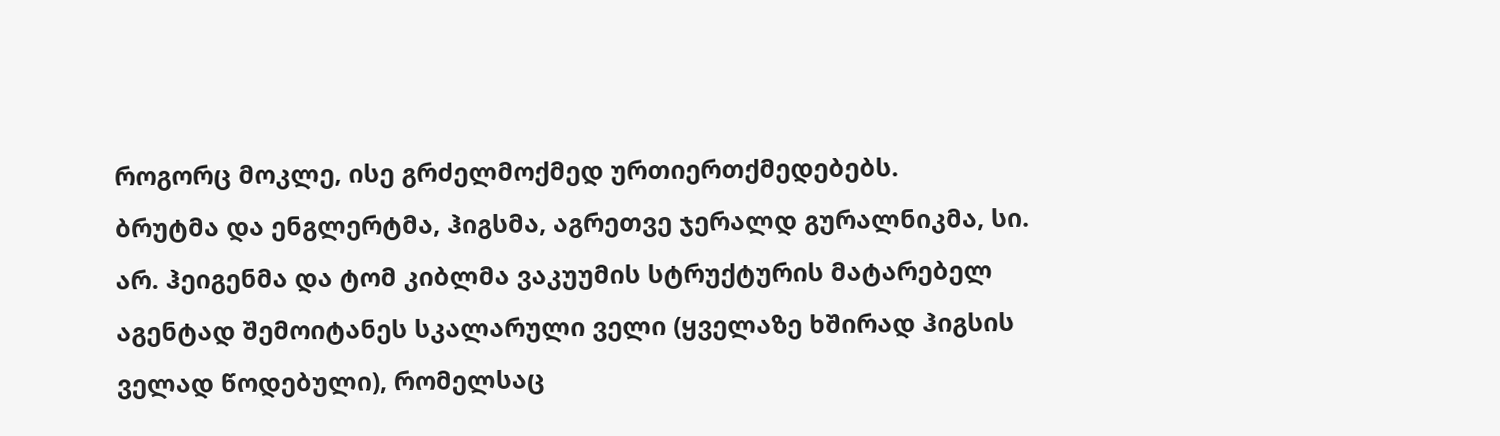როგორც მოკლე, ისე გრძელმოქმედ ურთიერთქმედებებს.
ბრუტმა და ენგლერტმა, ჰიგსმა, აგრეთვე ჯერალდ გურალნიკმა, სი. არ. ჰეიგენმა და ტომ კიბლმა ვაკუუმის სტრუქტურის მატარებელ აგენტად შემოიტანეს სკალარული ველი (ყველაზე ხშირად ჰიგსის ველად წოდებული), რომელსაც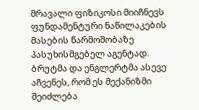მრავალი ფიზიკოსი მიიჩნევს ფუნდამენტური ნაწილაკების მასების წარმოშობაზე პასუხისმგებელ აგენტად. ბრუტმა და ენგლერტმა ასევე აჩვენეს, რომ ეს მექანიზმი შეიძლება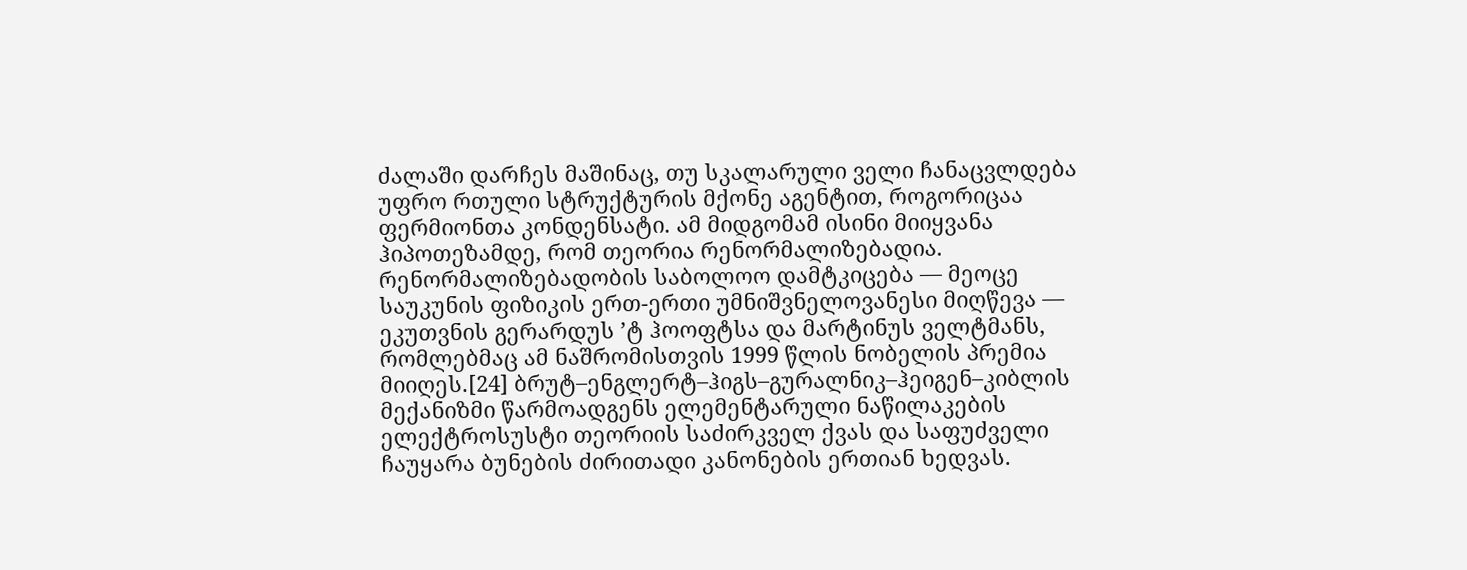ძალაში დარჩეს მაშინაც, თუ სკალარული ველი ჩანაცვლდება უფრო რთული სტრუქტურის მქონე აგენტით, როგორიცაა ფერმიონთა კონდენსატი. ამ მიდგომამ ისინი მიიყვანა ჰიპოთეზამდე, რომ თეორია რენორმალიზებადია.
რენორმალიზებადობის საბოლოო დამტკიცება — მეოცე საუკუნის ფიზიკის ერთ-ერთი უმნიშვნელოვანესი მიღწევა — ეკუთვნის გერარდუს ’ტ ჰოოფტსა და მარტინუს ველტმანს, რომლებმაც ამ ნაშრომისთვის 1999 წლის ნობელის პრემია მიიღეს.[24] ბრუტ–ენგლერტ–ჰიგს–გურალნიკ–ჰეიგენ–კიბლის მექანიზმი წარმოადგენს ელემენტარული ნაწილაკების ელექტროსუსტი თეორიის საძირკველ ქვას და საფუძველი ჩაუყარა ბუნების ძირითადი კანონების ერთიან ხედვას.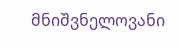მნიშვნელოვანი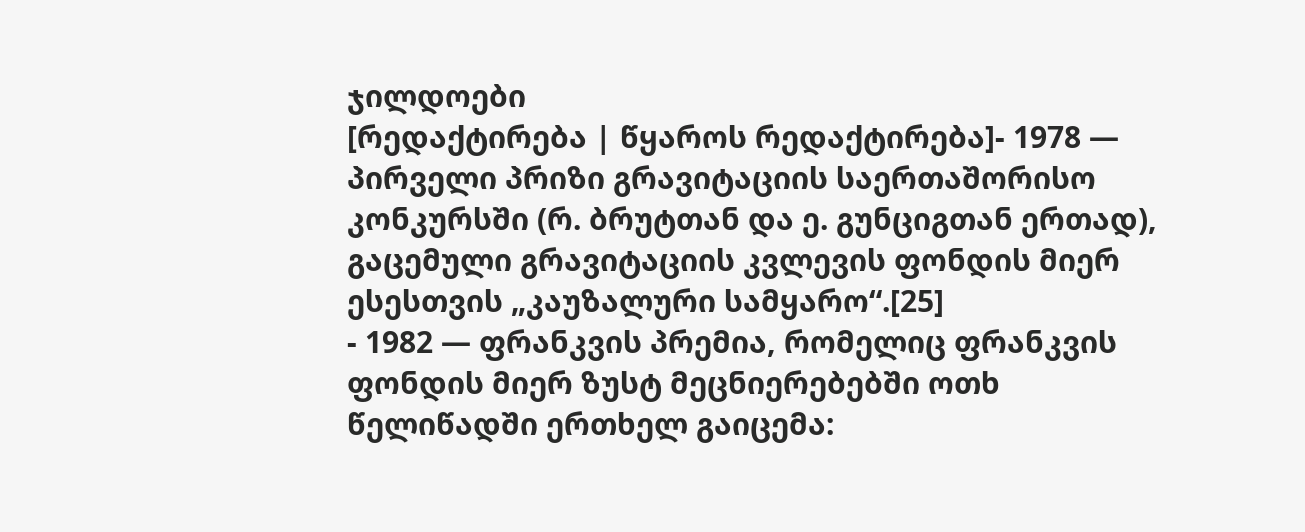ჯილდოები
[რედაქტირება | წყაროს რედაქტირება]- 1978 — პირველი პრიზი გრავიტაციის საერთაშორისო კონკურსში (რ. ბრუტთან და ე. გუნციგთან ერთად), გაცემული გრავიტაციის კვლევის ფონდის მიერ ესესთვის „კაუზალური სამყარო“.[25]
- 1982 — ფრანკვის პრემია, რომელიც ფრანკვის ფონდის მიერ ზუსტ მეცნიერებებში ოთხ წელიწადში ერთხელ გაიცემა: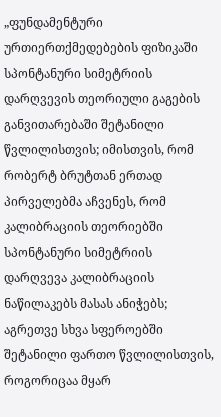„ფუნდამენტური ურთიერთქმედებების ფიზიკაში სპონტანური სიმეტრიის დარღვევის თეორიული გაგების განვითარებაში შეტანილი წვლილისთვის; იმისთვის, რომ რობერტ ბრუტთან ერთად პირველებმა აჩვენეს, რომ კალიბრაციის თეორიებში სპონტანური სიმეტრიის დარღვევა კალიბრაციის ნაწილაკებს მასას ანიჭებს; აგრეთვე სხვა სფეროებში შეტანილი ფართო წვლილისთვის, როგორიცაა მყარ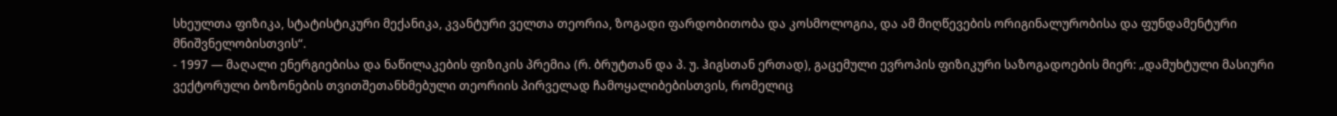სხეულთა ფიზიკა, სტატისტიკური მექანიკა, კვანტური ველთა თეორია, ზოგადი ფარდობითობა და კოსმოლოგია, და ამ მიღწევების ორიგინალურობისა და ფუნდამენტური მნიშვნელობისთვის“.
- 1997 — მაღალი ენერგიებისა და ნაწილაკების ფიზიკის პრემია (რ. ბრუტთან და პ. უ. ჰიგსთან ერთად), გაცემული ევროპის ფიზიკური საზოგადოების მიერ: „დამუხტული მასიური ვექტორული ბოზონების თვითშეთანხმებული თეორიის პირველად ჩამოყალიბებისთვის, რომელიც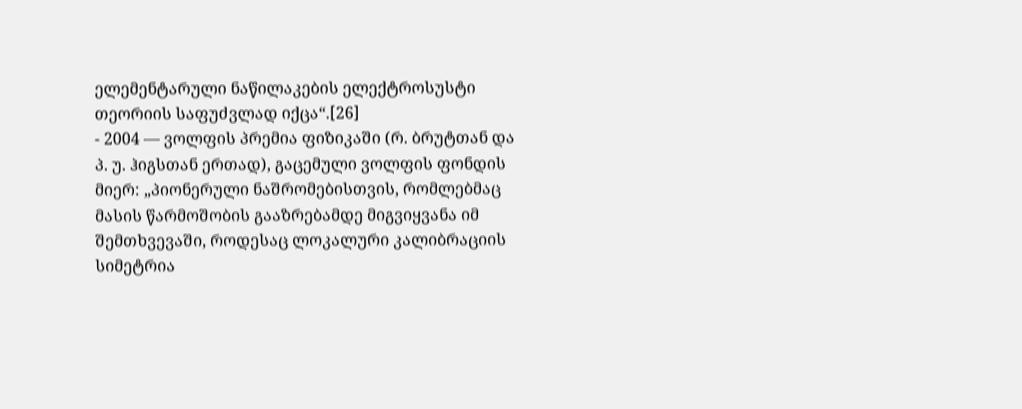ელემენტარული ნაწილაკების ელექტროსუსტი თეორიის საფუძვლად იქცა“.[26]
- 2004 — ვოლფის პრემია ფიზიკაში (რ. ბრუტთან და პ. უ. ჰიგსთან ერთად), გაცემული ვოლფის ფონდის მიერ: „პიონერული ნაშრომებისთვის, რომლებმაც მასის წარმოშობის გააზრებამდე მიგვიყვანა იმ შემთხვევაში, როდესაც ლოკალური კალიბრაციის სიმეტრია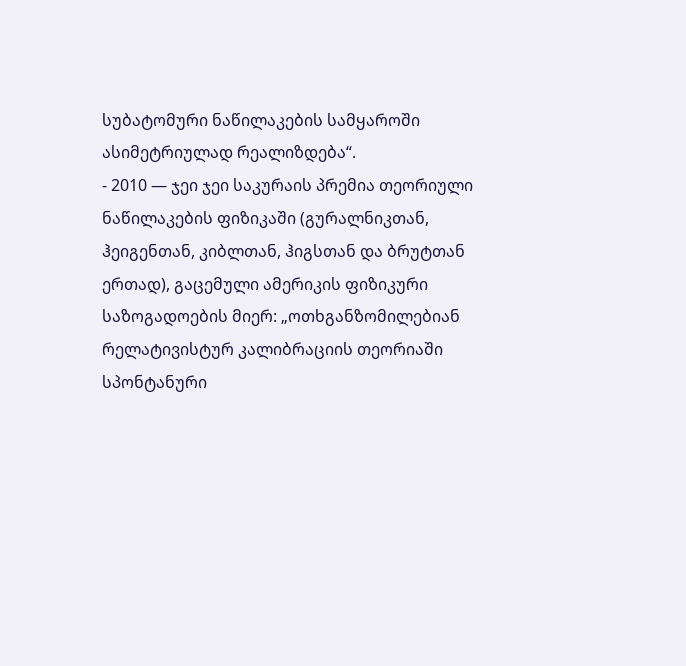სუბატომური ნაწილაკების სამყაროში ასიმეტრიულად რეალიზდება“.
- 2010 — ჯეი ჯეი საკურაის პრემია თეორიული ნაწილაკების ფიზიკაში (გურალნიკთან, ჰეიგენთან, კიბლთან, ჰიგსთან და ბრუტთან ერთად), გაცემული ამერიკის ფიზიკური საზოგადოების მიერ: „ოთხგანზომილებიან რელატივისტურ კალიბრაციის თეორიაში სპონტანური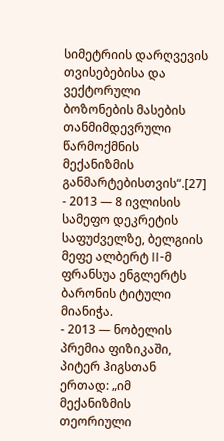სიმეტრიის დარღვევის თვისებებისა და ვექტორული ბოზონების მასების თანმიმდევრული წარმოქმნის მექანიზმის განმარტებისთვის“.[27]
- 2013 — 8 ივლისის სამეფო დეკრეტის საფუძველზე, ბელგიის მეფე ალბერტ II-მ ფრანსუა ენგლერტს ბარონის ტიტული მიანიჭა.
- 2013 — ნობელის პრემია ფიზიკაში, პიტერ ჰიგსთან ერთად: „იმ მექანიზმის თეორიული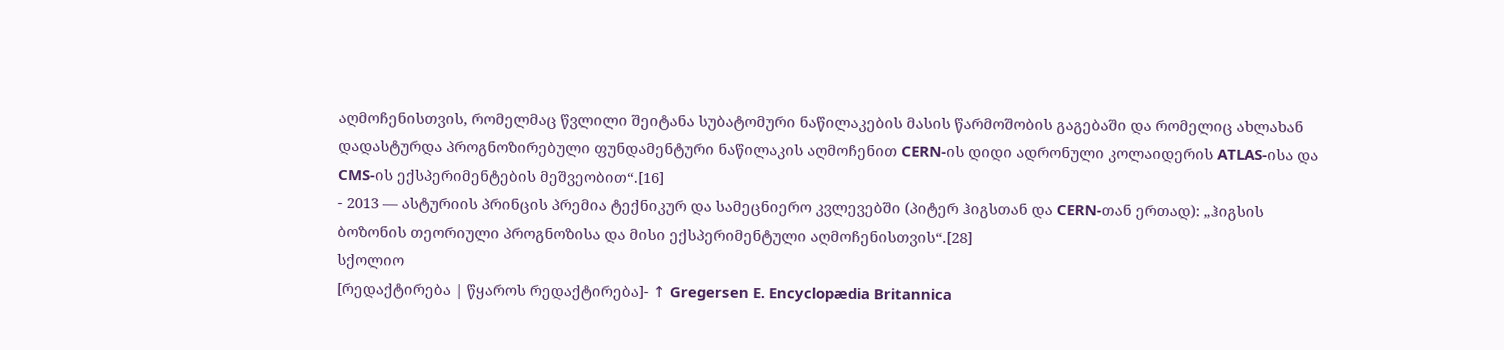აღმოჩენისთვის, რომელმაც წვლილი შეიტანა სუბატომური ნაწილაკების მასის წარმოშობის გაგებაში და რომელიც ახლახან დადასტურდა პროგნოზირებული ფუნდამენტური ნაწილაკის აღმოჩენით CERN-ის დიდი ადრონული კოლაიდერის ATLAS-ისა და CMS-ის ექსპერიმენტების მეშვეობით“.[16]
- 2013 — ასტურიის პრინცის პრემია ტექნიკურ და სამეცნიერო კვლევებში (პიტერ ჰიგსთან და CERN-თან ერთად): „ჰიგსის ბოზონის თეორიული პროგნოზისა და მისი ექსპერიმენტული აღმოჩენისთვის“.[28]
სქოლიო
[რედაქტირება | წყაროს რედაქტირება]- ↑ Gregersen E. Encyclopædia Britannica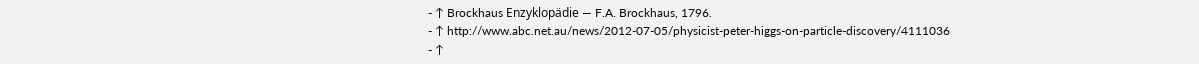- ↑ Brockhaus Enzyklopädie — F.A. Brockhaus, 1796.
- ↑ http://www.abc.net.au/news/2012-07-05/physicist-peter-higgs-on-particle-discovery/4111036
- ↑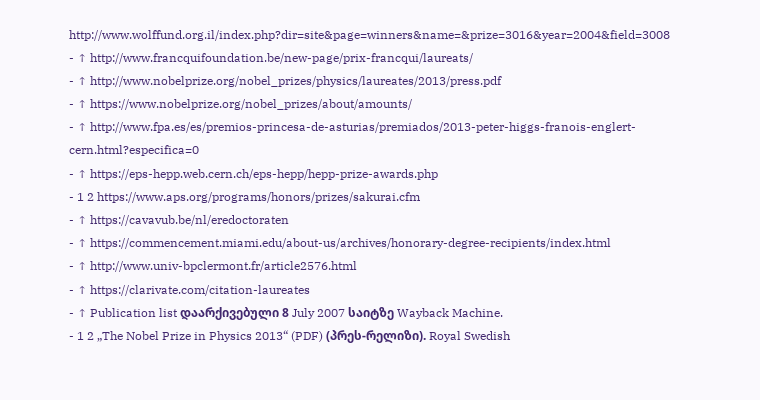http://www.wolffund.org.il/index.php?dir=site&page=winners&name=&prize=3016&year=2004&field=3008
- ↑ http://www.francquifoundation.be/new-page/prix-francqui/laureats/
- ↑ http://www.nobelprize.org/nobel_prizes/physics/laureates/2013/press.pdf
- ↑ https://www.nobelprize.org/nobel_prizes/about/amounts/
- ↑ http://www.fpa.es/es/premios-princesa-de-asturias/premiados/2013-peter-higgs-franois-englert-cern.html?especifica=0
- ↑ https://eps-hepp.web.cern.ch/eps-hepp/hepp-prize-awards.php
- 1 2 https://www.aps.org/programs/honors/prizes/sakurai.cfm
- ↑ https://cavavub.be/nl/eredoctoraten
- ↑ https://commencement.miami.edu/about-us/archives/honorary-degree-recipients/index.html
- ↑ http://www.univ-bpclermont.fr/article2576.html
- ↑ https://clarivate.com/citation-laureates
- ↑ Publication list დაარქივებული 8 July 2007 საიტზე Wayback Machine.
- 1 2 „The Nobel Prize in Physics 2013“ (PDF) (პრეს-რელიზი). Royal Swedish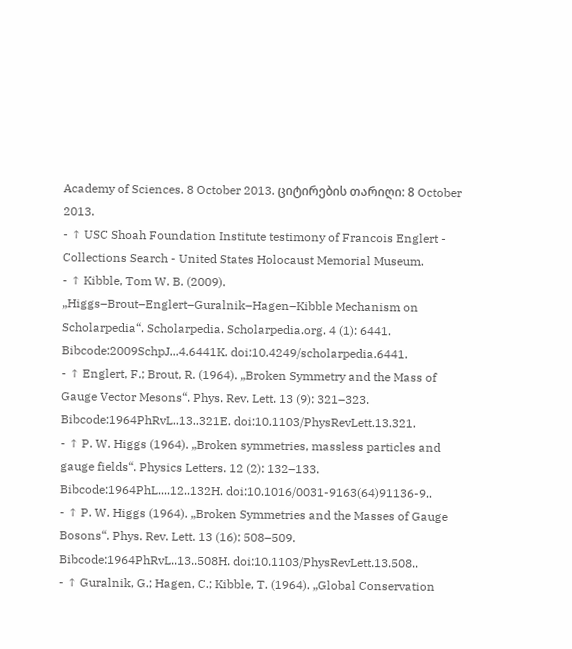Academy of Sciences. 8 October 2013. ციტირების თარიღი: 8 October 2013.
- ↑ USC Shoah Foundation Institute testimony of Francois Englert - Collections Search - United States Holocaust Memorial Museum.
- ↑ Kibble, Tom W. B. (2009). „Higgs–Brout–Englert–Guralnik–Hagen–Kibble Mechanism on Scholarpedia“. Scholarpedia. Scholarpedia.org. 4 (1): 6441. Bibcode:2009SchpJ...4.6441K. doi:10.4249/scholarpedia.6441.
- ↑ Englert, F.; Brout, R. (1964). „Broken Symmetry and the Mass of Gauge Vector Mesons“. Phys. Rev. Lett. 13 (9): 321–323. Bibcode:1964PhRvL..13..321E. doi:10.1103/PhysRevLett.13.321.
- ↑ P. W. Higgs (1964). „Broken symmetries, massless particles and gauge fields“. Physics Letters. 12 (2): 132–133. Bibcode:1964PhL....12..132H. doi:10.1016/0031-9163(64)91136-9..
- ↑ P. W. Higgs (1964). „Broken Symmetries and the Masses of Gauge Bosons“. Phys. Rev. Lett. 13 (16): 508–509. Bibcode:1964PhRvL..13..508H. doi:10.1103/PhysRevLett.13.508..
- ↑ Guralnik, G.; Hagen, C.; Kibble, T. (1964). „Global Conservation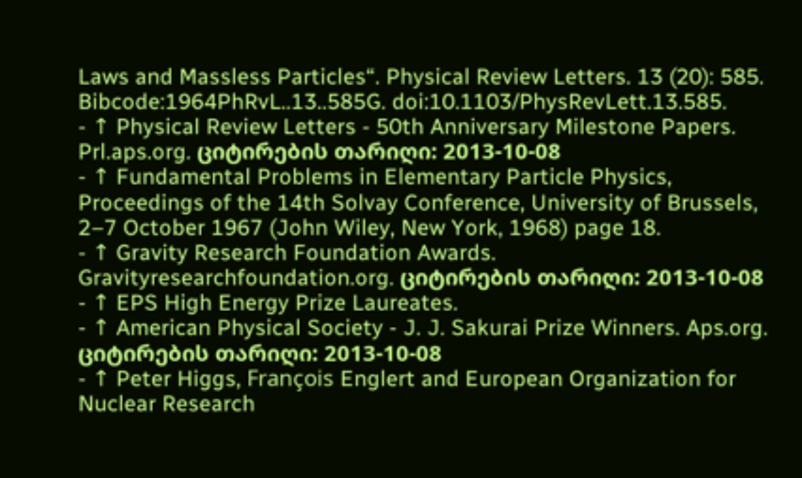Laws and Massless Particles“. Physical Review Letters. 13 (20): 585. Bibcode:1964PhRvL..13..585G. doi:10.1103/PhysRevLett.13.585.
- ↑ Physical Review Letters - 50th Anniversary Milestone Papers. Prl.aps.org. ციტირების თარიღი: 2013-10-08
- ↑ Fundamental Problems in Elementary Particle Physics, Proceedings of the 14th Solvay Conference, University of Brussels, 2–7 October 1967 (John Wiley, New York, 1968) page 18.
- ↑ Gravity Research Foundation Awards. Gravityresearchfoundation.org. ციტირების თარიღი: 2013-10-08
- ↑ EPS High Energy Prize Laureates.
- ↑ American Physical Society - J. J. Sakurai Prize Winners. Aps.org. ციტირების თარიღი: 2013-10-08
- ↑ Peter Higgs, François Englert and European Organization for Nuclear Research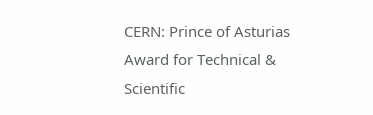CERN: Prince of Asturias Award for Technical & Scientific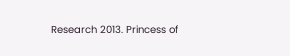Research 2013. Princess of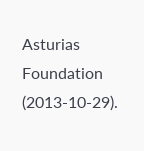Asturias Foundation (2013-10-29).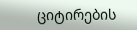ციტირების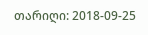თარიღი: 2018-09-25